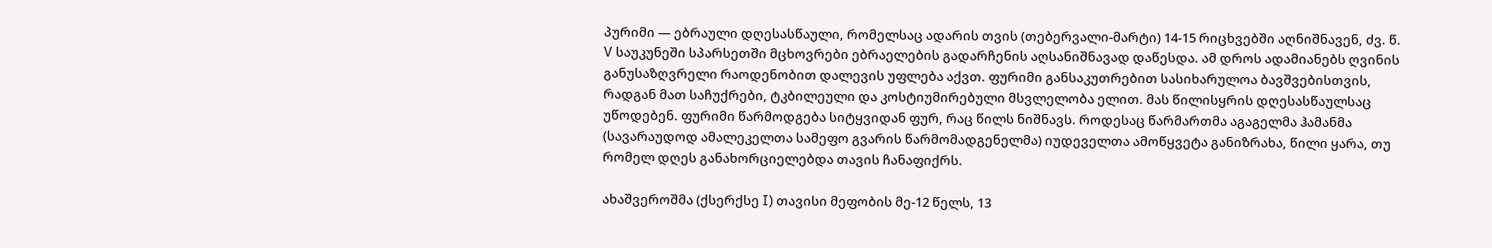პურიმი — ებრაული დღესასწაული, რომელსაც ადარის თვის (თებერვალი-მარტი) 14-15 რიცხვებში აღნიშნავენ, ძვ. წ. V საუკუნეში სპარსეთში მცხოვრები ებრაელების გადარჩენის აღსანიშნავად დაწესდა. ამ დროს ადამიანებს ღვინის განუსაზღვრელი რაოდენობით დალევის უფლება აქვთ. ფურიმი განსაკუთრებით სასიხარულოა ბავშვებისთვის, რადგან მათ საჩუქრები, ტკბილეული და კოსტიუმირებული მსვლელობა ელით. მას წილისყრის დღესასწაულსაც უწოდებენ. ფურიმი წარმოდგება სიტყვიდან ფურ, რაც წილს ნიშნავს. როდესაც წარმართმა აგაგელმა ჰამანმა (სავარაუდოდ ამალეკელთა სამეფო გვარის წარმომადგენელმა) იუდეველთა ამოწყვეტა განიზრახა, წილი ყარა, თუ რომელ დღეს განახორციელებდა თავის ჩანაფიქრს.

ახაშვეროშმა (ქსერქსე I) თავისი მეფობის მე-12 წელს, 13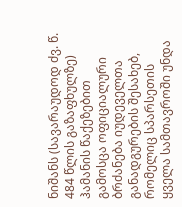ნიშანს (სავარაუდოდ ძვ. წ. 484 წლის გაზაფხულზე) ჰამანის წაქეზებით გამოსცა ოფიციალური ბრძანება იუდეველთა განადგურების შესახებ, რომელიც სპარსეთის ყველა სამთავროში უნდა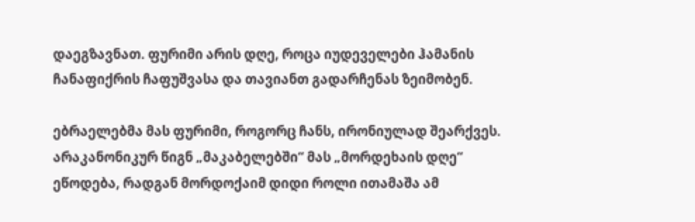დაეგზავნათ. ფურიმი არის დღე, როცა იუდეველები ჰამანის ჩანაფიქრის ჩაფუშვასა და თავიანთ გადარჩენას ზეიმობენ.

ებრაელებმა მას ფურიმი, როგორც ჩანს, ირონიულად შეარქვეს. არაკანონიკურ წიგნ „მაკაბელებში“ მას „მორდეხაის დღე“ ეწოდება, რადგან მორდოქაიმ დიდი როლი ითამაშა ამ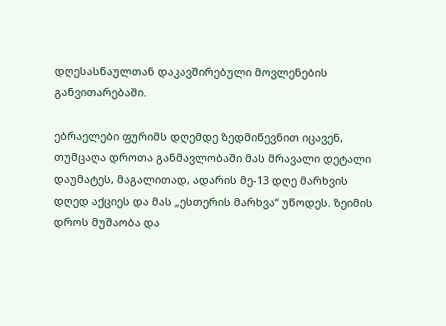დღესასწაულთან დაკავშირებული მოვლენების განვითარებაში.

ებრაელები ფურიმს დღემდე ზედმიწევნით იცავენ, თუმცაღა დროთა განმავლობაში მას მრავალი დეტალი დაუმატეს, მაგალითად, ადარის მე-13 დღე მარხვის დღედ აქციეს და მას „ესთერის მარხვა“ უწოდეს. ზეიმის დროს მუშაობა და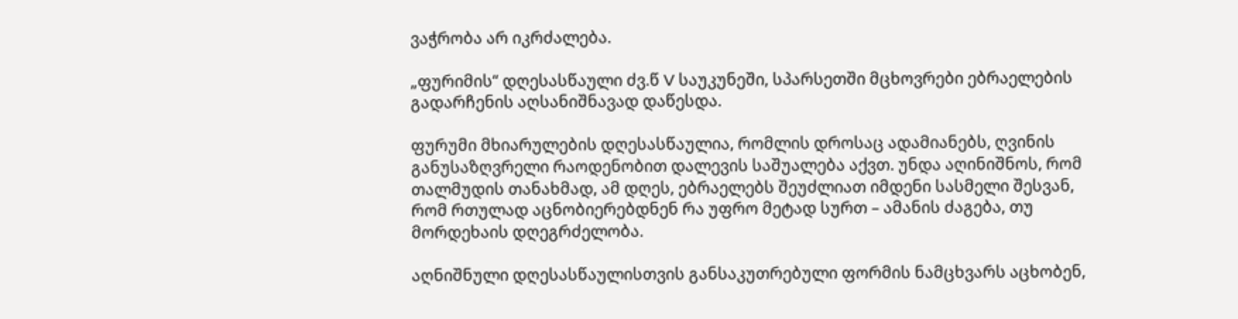ვაჭრობა არ იკრძალება.

„ფურიმის“ დღესასწაული ძვ.წ V საუკუნეში, სპარსეთში მცხოვრები ებრაელების გადარჩენის აღსანიშნავად დაწესდა.

ფურუმი მხიარულების დღესასწაულია, რომლის დროსაც ადამიანებს, ღვინის განუსაზღვრელი რაოდენობით დალევის საშუალება აქვთ. უნდა აღინიშნოს, რომ თალმუდის თანახმად, ამ დღეს, ებრაელებს შეუძლიათ იმდენი სასმელი შესვან, რომ რთულად აცნობიერებდნენ რა უფრო მეტად სურთ – ამანის ძაგება, თუ მორდეხაის დღეგრძელობა.

აღნიშნული დღესასწაულისთვის განსაკუთრებული ფორმის ნამცხვარს აცხობენ,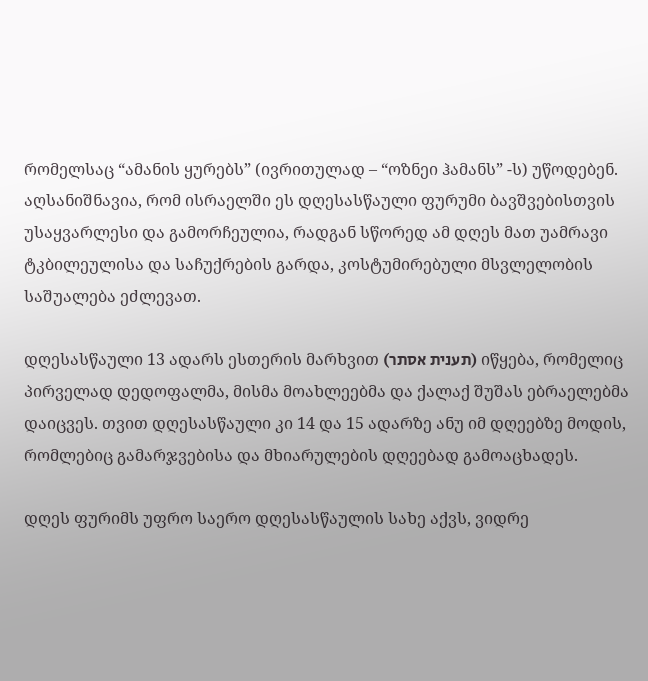რომელსაც “ამანის ყურებს” (ივრითულად – “ოზნეი ჰამანს” -ს) უწოდებენ. აღსანიშნავია, რომ ისრაელში ეს დღესასწაული ფურუმი ბავშვებისთვის უსაყვარლესი და გამორჩეულია, რადგან სწორედ ამ დღეს მათ უამრავი ტკბილეულისა და საჩუქრების გარდა, კოსტუმირებული მსვლელობის საშუალება ეძლევათ.

დღესასწაული 13 ადარს ესთერის მარხვით (תענית אסתר) იწყება, რომელიც პირველად დედოფალმა, მისმა მოახლეებმა და ქალაქ შუშას ებრაელებმა დაიცვეს. თვით დღესასწაული კი 14 და 15 ადარზე ანუ იმ დღეებზე მოდის, რომლებიც გამარჯვებისა და მხიარულების დღეებად გამოაცხადეს.

დღეს ფურიმს უფრო საერო დღესასწაულის სახე აქვს, ვიდრე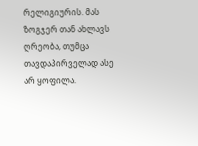რელიგიურის. მას ზოგჯერ თან ახლავს ღრეობა, თუმცა თავდაპირველად ასე არ ყოფილა.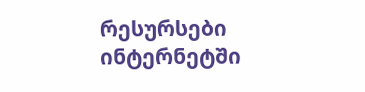რესურსები ინტერნეტში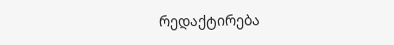რედაქტირება